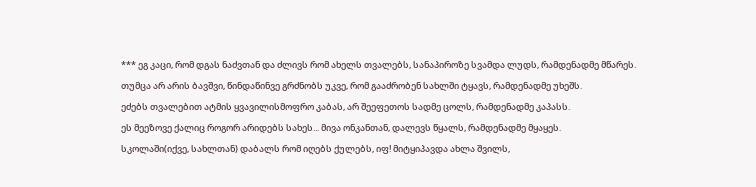*** ეგ კაცი, რომ დგას ნაძვთან და ძლივს რომ ახელს თვალებს, სანაპიროზე სვამდა ლუდს, რამდენადმე მწარეს.
თუმცა არ არის ბავშვი, წინდაწინვე გრძნობს უკვე, რომ გააძრობენ სახლში ტყავს, რამდენადმე უხეშს.
ეძებს თვალებით ატმის ყვავილისმოფრო კაბას, არ შეეფეთოს სადმე ცოლს, რამდენადმე კაპასს.
ეს მეეზოვე ქალიც როგორ არიდებს სახეს... მივა ონკანთან, დალევს წყალს, რამდენადმე მყაყეს.
სკოლაში(იქვე, სახლთან) დაბალს რომ იღებს ქულებს, იფ! მიტყიპავდა ახლა შვილს,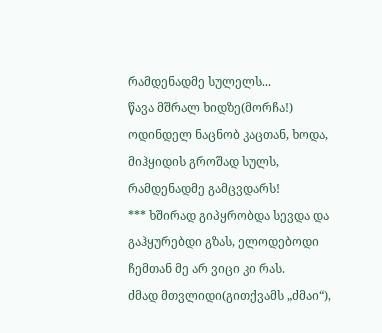რამდენადმე სულელს...
წავა მშრალ ხიდზე(მორჩა!) ოდინდელ ნაცნობ კაცთან, ხოდა, მიჰყიდის გროშად სულს, რამდენადმე გამცვდარს!
*** ხშირად გიპყრობდა სევდა და გაჰყურებდი გზას, ელოდებოდი ჩემთან მე არ ვიცი კი რას.
ძმად მთვლიდი(გითქვამს „ძმაი“),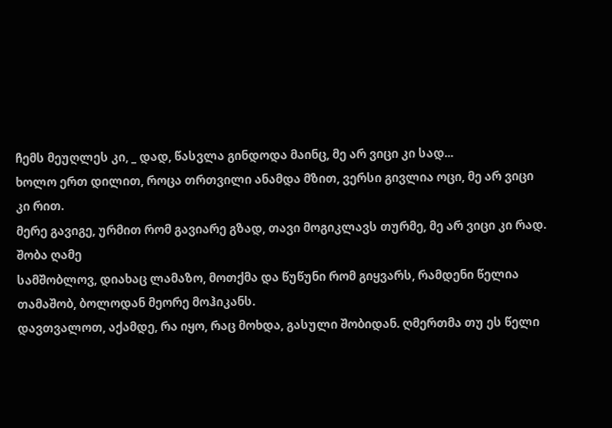ჩემს მეუღლეს კი, _ დად, წასვლა გინდოდა მაინც, მე არ ვიცი კი სად...
ხოლო ერთ დილით, როცა თრთვილი ანამდა მზით, ვერსი გივლია ოცი, მე არ ვიცი კი რით.
მერე გავიგე, ურმით რომ გავიარე გზად, თავი მოგიკლავს თურმე, მე არ ვიცი კი რად.
შობა ღამე
სამშობლოვ, დიახაც ლამაზო, მოთქმა და წუწუნი რომ გიყვარს, რამდენი წელია თამაშობ, ბოლოდან მეორე მოჰიკანს.
დავთვალოთ, აქამდე, რა იყო, რაც მოხდა, გასული შობიდან. ღმერთმა თუ ეს წელი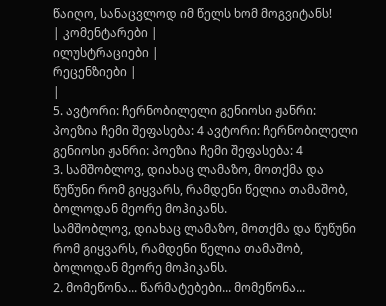წაიღო, სანაცვლოდ იმ წელს ხომ მოგვიტანს!
| კომენტარები |
ილუსტრაციები |
რეცენზიები |
|
5. ავტორი: ჩერნობილელი გენიოსი ჟანრი: პოეზია ჩემი შეფასება: 4 ავტორი: ჩერნობილელი გენიოსი ჟანრი: პოეზია ჩემი შეფასება: 4
3. სამშობლოვ, დიახაც ლამაზო, მოთქმა და წუწუნი რომ გიყვარს, რამდენი წელია თამაშობ, ბოლოდან მეორე მოჰიკანს.
სამშობლოვ, დიახაც ლამაზო, მოთქმა და წუწუნი რომ გიყვარს, რამდენი წელია თამაშობ, ბოლოდან მეორე მოჰიკანს.
2. მომეწონა... წარმატებები... მომეწონა...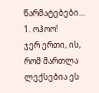წარმატებები...
1. ოჰოო!
ჯერ ერთი, ის, რომ მართლა ლექსებია ეს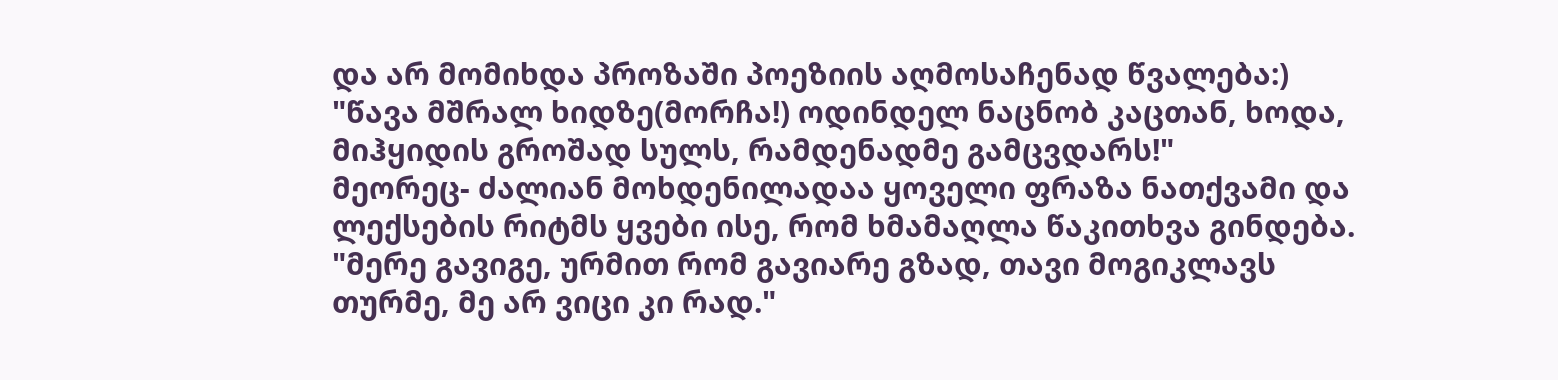და არ მომიხდა პროზაში პოეზიის აღმოსაჩენად წვალება:)
"წავა მშრალ ხიდზე(მორჩა!) ოდინდელ ნაცნობ კაცთან, ხოდა, მიჰყიდის გროშად სულს, რამდენადმე გამცვდარს!"
მეორეც- ძალიან მოხდენილადაა ყოველი ფრაზა ნათქვამი და ლექსების რიტმს ყვები ისე, რომ ხმამაღლა წაკითხვა გინდება.
"მერე გავიგე, ურმით რომ გავიარე გზად, თავი მოგიკლავს თურმე, მე არ ვიცი კი რად."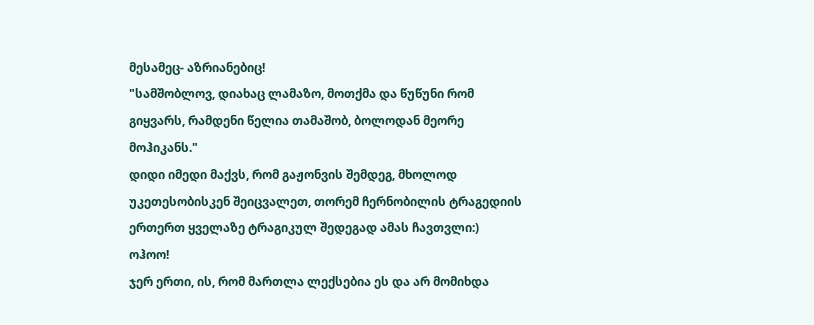მესამეც- აზრიანებიც!
"სამშობლოვ, დიახაც ლამაზო, მოთქმა და წუწუნი რომ გიყვარს, რამდენი წელია თამაშობ, ბოლოდან მეორე მოჰიკანს."
დიდი იმედი მაქვს, რომ გაჟონვის შემდეგ, მხოლოდ უკეთესობისკენ შეიცვალეთ, თორემ ჩერნობილის ტრაგედიის ერთერთ ყველაზე ტრაგიკულ შედეგად ამას ჩავთვლი:)
ოჰოო!
ჯერ ერთი, ის, რომ მართლა ლექსებია ეს და არ მომიხდა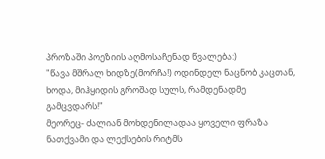პროზაში პოეზიის აღმოსაჩენად წვალება:)
"წავა მშრალ ხიდზე(მორჩა!) ოდინდელ ნაცნობ კაცთან, ხოდა, მიჰყიდის გროშად სულს, რამდენადმე გამცვდარს!"
მეორეც- ძალიან მოხდენილადაა ყოველი ფრაზა ნათქვამი და ლექსების რიტმს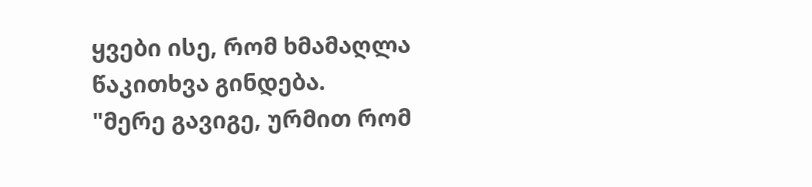ყვები ისე, რომ ხმამაღლა წაკითხვა გინდება.
"მერე გავიგე, ურმით რომ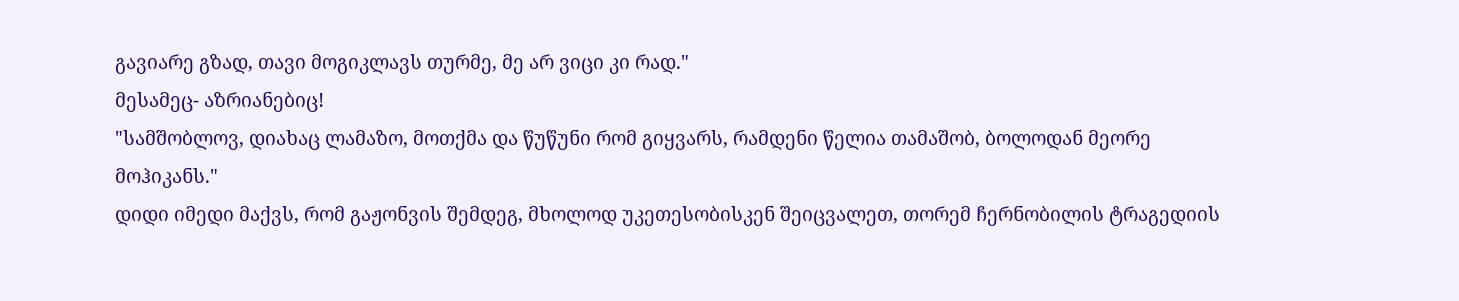გავიარე გზად, თავი მოგიკლავს თურმე, მე არ ვიცი კი რად."
მესამეც- აზრიანებიც!
"სამშობლოვ, დიახაც ლამაზო, მოთქმა და წუწუნი რომ გიყვარს, რამდენი წელია თამაშობ, ბოლოდან მეორე მოჰიკანს."
დიდი იმედი მაქვს, რომ გაჟონვის შემდეგ, მხოლოდ უკეთესობისკენ შეიცვალეთ, თორემ ჩერნობილის ტრაგედიის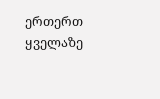ერთერთ ყველაზე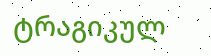ტრაგიკულ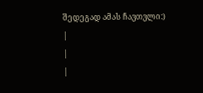შედეგად ამას ჩავთვლი:)
|
|
|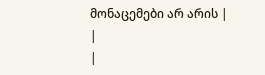მონაცემები არ არის |
|
|